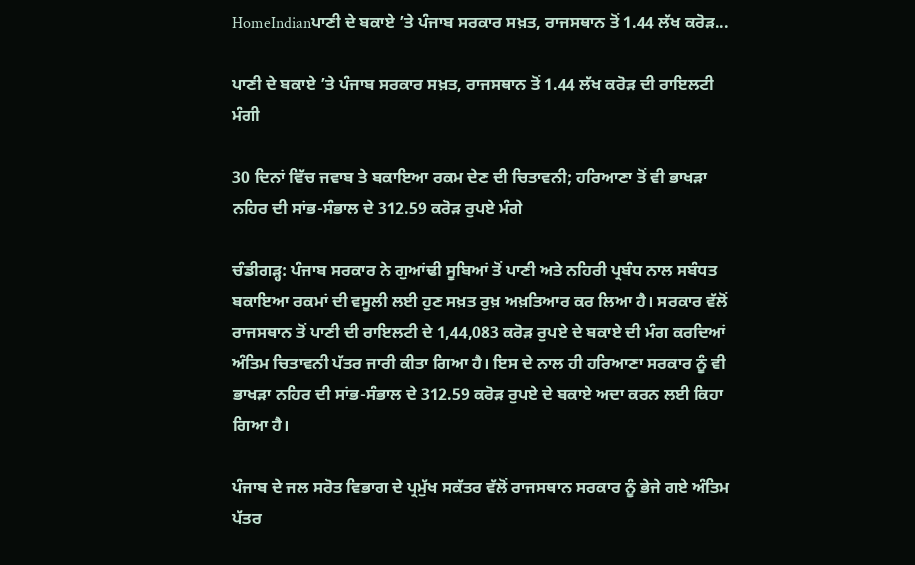HomeIndianਪਾਣੀ ਦੇ ਬਕਾਏ ’ਤੇ ਪੰਜਾਬ ਸਰਕਾਰ ਸਖ਼ਤ, ਰਾਜਸਥਾਨ ਤੋਂ 1.44 ਲੱਖ ਕਰੋੜ...

ਪਾਣੀ ਦੇ ਬਕਾਏ ’ਤੇ ਪੰਜਾਬ ਸਰਕਾਰ ਸਖ਼ਤ, ਰਾਜਸਥਾਨ ਤੋਂ 1.44 ਲੱਖ ਕਰੋੜ ਦੀ ਰਾਇਲਟੀ ਮੰਗੀ

30 ਦਿਨਾਂ ਵਿੱਚ ਜਵਾਬ ਤੇ ਬਕਾਇਆ ਰਕਮ ਦੇਣ ਦੀ ਚਿਤਾਵਨੀ; ਹਰਿਆਣਾ ਤੋਂ ਵੀ ਭਾਖੜਾ ਨਹਿਰ ਦੀ ਸਾਂਭ-ਸੰਭਾਲ ਦੇ 312.59 ਕਰੋੜ ਰੁਪਏ ਮੰਗੇ

ਚੰਡੀਗੜ੍ਹ: ਪੰਜਾਬ ਸਰਕਾਰ ਨੇ ਗੁਆਂਢੀ ਸੂਬਿਆਂ ਤੋਂ ਪਾਣੀ ਅਤੇ ਨਹਿਰੀ ਪ੍ਰਬੰਧ ਨਾਲ ਸਬੰਧਤ ਬਕਾਇਆ ਰਕਮਾਂ ਦੀ ਵਸੂਲੀ ਲਈ ਹੁਣ ਸਖ਼ਤ ਰੁਖ਼ ਅਖ਼ਤਿਆਰ ਕਰ ਲਿਆ ਹੈ। ਸਰਕਾਰ ਵੱਲੋਂ ਰਾਜਸਥਾਨ ਤੋਂ ਪਾਣੀ ਦੀ ਰਾਇਲਟੀ ਦੇ 1,44,083 ਕਰੋੜ ਰੁਪਏ ਦੇ ਬਕਾਏ ਦੀ ਮੰਗ ਕਰਦਿਆਂ ਅੰਤਿਮ ਚਿਤਾਵਨੀ ਪੱਤਰ ਜਾਰੀ ਕੀਤਾ ਗਿਆ ਹੈ। ਇਸ ਦੇ ਨਾਲ ਹੀ ਹਰਿਆਣਾ ਸਰਕਾਰ ਨੂੰ ਵੀ ਭਾਖੜਾ ਨਹਿਰ ਦੀ ਸਾਂਭ-ਸੰਭਾਲ ਦੇ 312.59 ਕਰੋੜ ਰੁਪਏ ਦੇ ਬਕਾਏ ਅਦਾ ਕਰਨ ਲਈ ਕਿਹਾ ਗਿਆ ਹੈ।

ਪੰਜਾਬ ਦੇ ਜਲ ਸਰੋਤ ਵਿਭਾਗ ਦੇ ਪ੍ਰਮੁੱਖ ਸਕੱਤਰ ਵੱਲੋਂ ਰਾਜਸਥਾਨ ਸਰਕਾਰ ਨੂੰ ਭੇਜੇ ਗਏ ਅੰਤਿਮ ਪੱਤਰ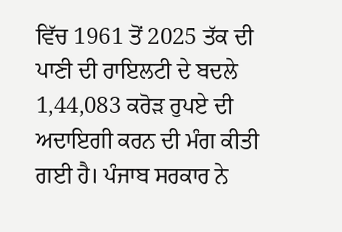ਵਿੱਚ 1961 ਤੋਂ 2025 ਤੱਕ ਦੀ ਪਾਣੀ ਦੀ ਰਾਇਲਟੀ ਦੇ ਬਦਲੇ 1,44,083 ਕਰੋੜ ਰੁਪਏ ਦੀ ਅਦਾਇਗੀ ਕਰਨ ਦੀ ਮੰਗ ਕੀਤੀ ਗਈ ਹੈ। ਪੰਜਾਬ ਸਰਕਾਰ ਨੇ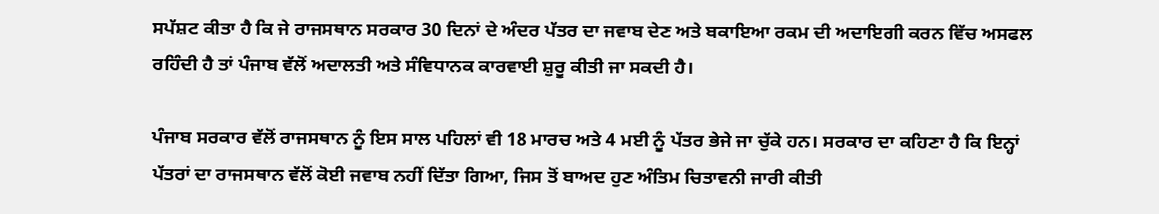ਸਪੱਸ਼ਟ ਕੀਤਾ ਹੈ ਕਿ ਜੇ ਰਾਜਸਥਾਨ ਸਰਕਾਰ 30 ਦਿਨਾਂ ਦੇ ਅੰਦਰ ਪੱਤਰ ਦਾ ਜਵਾਬ ਦੇਣ ਅਤੇ ਬਕਾਇਆ ਰਕਮ ਦੀ ਅਦਾਇਗੀ ਕਰਨ ਵਿੱਚ ਅਸਫਲ ਰਹਿੰਦੀ ਹੈ ਤਾਂ ਪੰਜਾਬ ਵੱਲੋਂ ਅਦਾਲਤੀ ਅਤੇ ਸੰਵਿਧਾਨਕ ਕਾਰਵਾਈ ਸ਼ੁਰੂ ਕੀਤੀ ਜਾ ਸਕਦੀ ਹੈ।

ਪੰਜਾਬ ਸਰਕਾਰ ਵੱਲੋਂ ਰਾਜਸਥਾਨ ਨੂੰ ਇਸ ਸਾਲ ਪਹਿਲਾਂ ਵੀ 18 ਮਾਰਚ ਅਤੇ 4 ਮਈ ਨੂੰ ਪੱਤਰ ਭੇਜੇ ਜਾ ਚੁੱਕੇ ਹਨ। ਸਰਕਾਰ ਦਾ ਕਹਿਣਾ ਹੈ ਕਿ ਇਨ੍ਹਾਂ ਪੱਤਰਾਂ ਦਾ ਰਾਜਸਥਾਨ ਵੱਲੋਂ ਕੋਈ ਜਵਾਬ ਨਹੀਂ ਦਿੱਤਾ ਗਿਆ, ਜਿਸ ਤੋਂ ਬਾਅਦ ਹੁਣ ਅੰਤਿਮ ਚਿਤਾਵਨੀ ਜਾਰੀ ਕੀਤੀ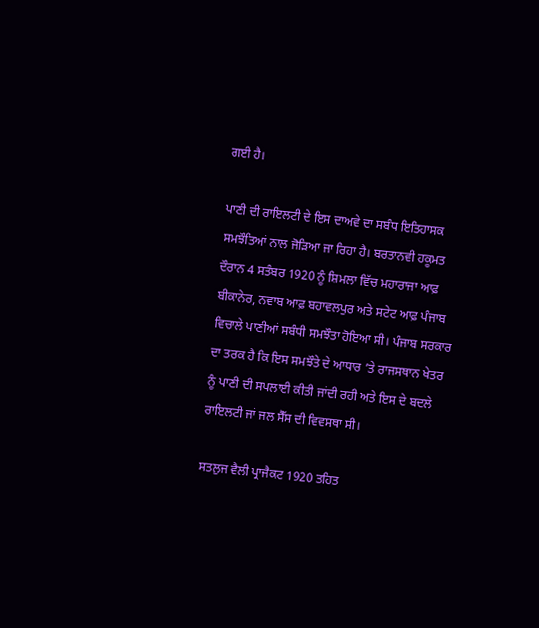ਗਈ ਹੈ।

ਪਾਣੀ ਦੀ ਰਾਇਲਟੀ ਦੇ ਇਸ ਦਾਅਵੇ ਦਾ ਸਬੰਧ ਇਤਿਹਾਸਕ ਸਮਝੌਤਿਆਂ ਨਾਲ ਜੋੜਿਆ ਜਾ ਰਿਹਾ ਹੈ। ਬਰਤਾਨਵੀ ਹਕੂਮਤ ਦੌਰਾਨ 4 ਸਤੰਬਰ 1920 ਨੂੰ ਸ਼ਿਮਲਾ ਵਿੱਚ ਮਹਾਰਾਜਾ ਆਫ਼ ਬੀਕਾਨੇਰ, ਨਵਾਬ ਆਫ਼ ਬਹਾਵਲਪੁਰ ਅਤੇ ਸਟੇਟ ਆਫ਼ ਪੰਜਾਬ ਵਿਚਾਲੇ ਪਾਣੀਆਂ ਸਬੰਧੀ ਸਮਝੌਤਾ ਹੋਇਆ ਸੀ। ਪੰਜਾਬ ਸਰਕਾਰ ਦਾ ਤਰਕ ਹੈ ਕਿ ਇਸ ਸਮਝੌਤੇ ਦੇ ਆਧਾਰ ’ਤੇ ਰਾਜਸਥਾਨ ਖੇਤਰ ਨੂੰ ਪਾਣੀ ਦੀ ਸਪਲਾਈ ਕੀਤੀ ਜਾਂਦੀ ਰਹੀ ਅਤੇ ਇਸ ਦੇ ਬਦਲੇ ਰਾਇਲਟੀ ਜਾਂ ਜਲ ਸੈੱਸ ਦੀ ਵਿਵਸਥਾ ਸੀ।

ਸਤਲੁਜ ਵੈਲੀ ਪ੍ਰਾਜੈਕਟ 1920 ਤਹਿਤ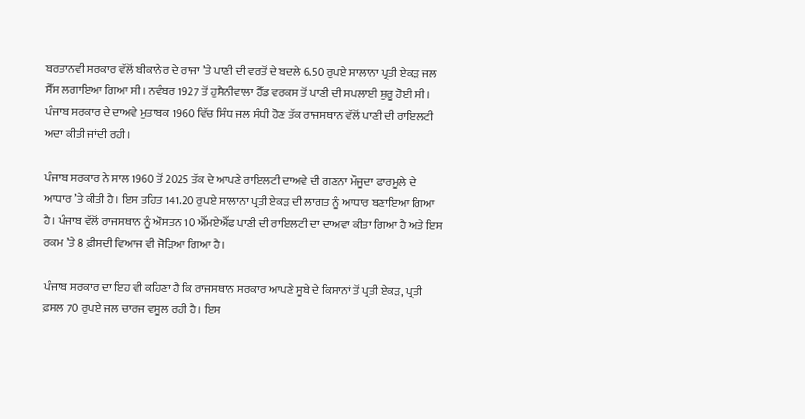ਬਰਤਾਨਵੀ ਸਰਕਾਰ ਵੱਲੋਂ ਬੀਕਾਨੇਰ ਦੇ ਰਾਜਾ ’ਤੇ ਪਾਣੀ ਦੀ ਵਰਤੋਂ ਦੇ ਬਦਲੇ 6.50 ਰੁਪਏ ਸਾਲਾਨਾ ਪ੍ਰਤੀ ਏਕੜ ਜਲ ਸੈੱਸ ਲਗਾਇਆ ਗਿਆ ਸੀ। ਨਵੰਬਰ 1927 ਤੋਂ ਹੁਸੈਨੀਵਾਲਾ ਹੈੱਡ ਵਰਕਸ ਤੋਂ ਪਾਣੀ ਦੀ ਸਪਲਾਈ ਸ਼ੁਰੂ ਹੋਈ ਸੀ। ਪੰਜਾਬ ਸਰਕਾਰ ਦੇ ਦਾਅਵੇ ਮੁਤਾਬਕ 1960 ਵਿੱਚ ਸਿੰਧ ਜਲ ਸੰਧੀ ਹੋਣ ਤੱਕ ਰਾਜਸਥਾਨ ਵੱਲੋਂ ਪਾਣੀ ਦੀ ਰਾਇਲਟੀ ਅਦਾ ਕੀਤੀ ਜਾਂਦੀ ਰਹੀ।

ਪੰਜਾਬ ਸਰਕਾਰ ਨੇ ਸਾਲ 1960 ਤੋਂ 2025 ਤੱਕ ਦੇ ਆਪਣੇ ਰਾਇਲਟੀ ਦਾਅਵੇ ਦੀ ਗਣਨਾ ਮੌਜੂਦਾ ਫਾਰਮੂਲੇ ਦੇ ਆਧਾਰ ’ਤੇ ਕੀਤੀ ਹੈ। ਇਸ ਤਹਿਤ 141.20 ਰੁਪਏ ਸਾਲਾਨਾ ਪ੍ਰਤੀ ਏਕੜ ਦੀ ਲਾਗਤ ਨੂੰ ਆਧਾਰ ਬਣਾਇਆ ਗਿਆ ਹੈ। ਪੰਜਾਬ ਵੱਲੋਂ ਰਾਜਸਥਾਨ ਨੂੰ ਔਸਤਨ 10 ਐੱਮਏਐੱਫ ਪਾਣੀ ਦੀ ਰਾਇਲਟੀ ਦਾ ਦਾਅਵਾ ਕੀਤਾ ਗਿਆ ਹੈ ਅਤੇ ਇਸ ਰਕਮ ’ਤੇ 8 ਫ਼ੀਸਦੀ ਵਿਆਜ ਵੀ ਜੋੜਿਆ ਗਿਆ ਹੈ।

ਪੰਜਾਬ ਸਰਕਾਰ ਦਾ ਇਹ ਵੀ ਕਹਿਣਾ ਹੈ ਕਿ ਰਾਜਸਥਾਨ ਸਰਕਾਰ ਆਪਣੇ ਸੂਬੇ ਦੇ ਕਿਸਾਨਾਂ ਤੋਂ ਪ੍ਰਤੀ ਏਕੜ, ਪ੍ਰਤੀ ਫ਼ਸਲ 70 ਰੁਪਏ ਜਲ ਚਾਰਜ ਵਸੂਲ ਰਹੀ ਹੈ। ਇਸ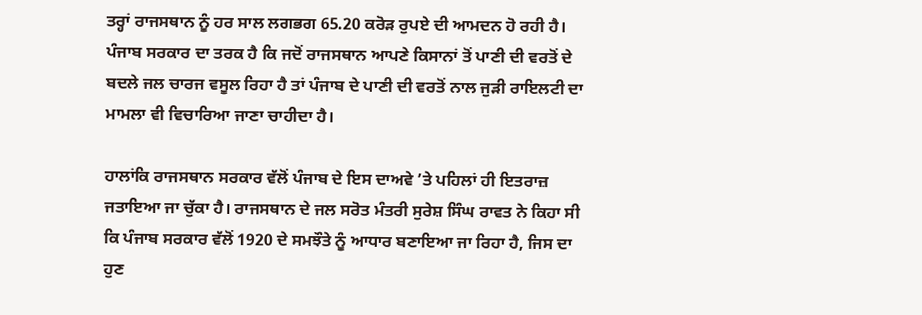ਤਰ੍ਹਾਂ ਰਾਜਸਥਾਨ ਨੂੰ ਹਰ ਸਾਲ ਲਗਭਗ 65.20 ਕਰੋੜ ਰੁਪਏ ਦੀ ਆਮਦਨ ਹੋ ਰਹੀ ਹੈ। ਪੰਜਾਬ ਸਰਕਾਰ ਦਾ ਤਰਕ ਹੈ ਕਿ ਜਦੋਂ ਰਾਜਸਥਾਨ ਆਪਣੇ ਕਿਸਾਨਾਂ ਤੋਂ ਪਾਣੀ ਦੀ ਵਰਤੋਂ ਦੇ ਬਦਲੇ ਜਲ ਚਾਰਜ ਵਸੂਲ ਰਿਹਾ ਹੈ ਤਾਂ ਪੰਜਾਬ ਦੇ ਪਾਣੀ ਦੀ ਵਰਤੋਂ ਨਾਲ ਜੁੜੀ ਰਾਇਲਟੀ ਦਾ ਮਾਮਲਾ ਵੀ ਵਿਚਾਰਿਆ ਜਾਣਾ ਚਾਹੀਦਾ ਹੈ।

ਹਾਲਾਂਕਿ ਰਾਜਸਥਾਨ ਸਰਕਾਰ ਵੱਲੋਂ ਪੰਜਾਬ ਦੇ ਇਸ ਦਾਅਵੇ ’ਤੇ ਪਹਿਲਾਂ ਹੀ ਇਤਰਾਜ਼ ਜਤਾਇਆ ਜਾ ਚੁੱਕਾ ਹੈ। ਰਾਜਸਥਾਨ ਦੇ ਜਲ ਸਰੋਤ ਮੰਤਰੀ ਸੁਰੇਸ਼ ਸਿੰਘ ਰਾਵਤ ਨੇ ਕਿਹਾ ਸੀ ਕਿ ਪੰਜਾਬ ਸਰਕਾਰ ਵੱਲੋਂ 1920 ਦੇ ਸਮਝੌਤੇ ਨੂੰ ਆਧਾਰ ਬਣਾਇਆ ਜਾ ਰਿਹਾ ਹੈ, ਜਿਸ ਦਾ ਹੁਣ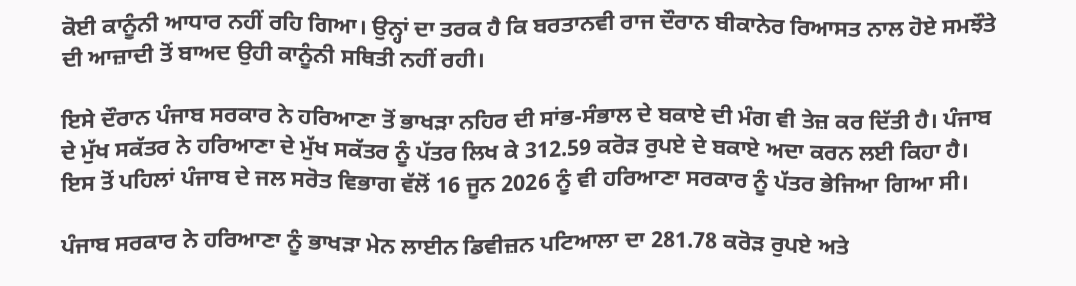ਕੋਈ ਕਾਨੂੰਨੀ ਆਧਾਰ ਨਹੀਂ ਰਹਿ ਗਿਆ। ਉਨ੍ਹਾਂ ਦਾ ਤਰਕ ਹੈ ਕਿ ਬਰਤਾਨਵੀ ਰਾਜ ਦੌਰਾਨ ਬੀਕਾਨੇਰ ਰਿਆਸਤ ਨਾਲ ਹੋਏ ਸਮਝੌਤੇ ਦੀ ਆਜ਼ਾਦੀ ਤੋਂ ਬਾਅਦ ਉਹੀ ਕਾਨੂੰਨੀ ਸਥਿਤੀ ਨਹੀਂ ਰਹੀ।

ਇਸੇ ਦੌਰਾਨ ਪੰਜਾਬ ਸਰਕਾਰ ਨੇ ਹਰਿਆਣਾ ਤੋਂ ਭਾਖੜਾ ਨਹਿਰ ਦੀ ਸਾਂਭ-ਸੰਭਾਲ ਦੇ ਬਕਾਏ ਦੀ ਮੰਗ ਵੀ ਤੇਜ਼ ਕਰ ਦਿੱਤੀ ਹੈ। ਪੰਜਾਬ ਦੇ ਮੁੱਖ ਸਕੱਤਰ ਨੇ ਹਰਿਆਣਾ ਦੇ ਮੁੱਖ ਸਕੱਤਰ ਨੂੰ ਪੱਤਰ ਲਿਖ ਕੇ 312.59 ਕਰੋੜ ਰੁਪਏ ਦੇ ਬਕਾਏ ਅਦਾ ਕਰਨ ਲਈ ਕਿਹਾ ਹੈ। ਇਸ ਤੋਂ ਪਹਿਲਾਂ ਪੰਜਾਬ ਦੇ ਜਲ ਸਰੋਤ ਵਿਭਾਗ ਵੱਲੋਂ 16 ਜੂਨ 2026 ਨੂੰ ਵੀ ਹਰਿਆਣਾ ਸਰਕਾਰ ਨੂੰ ਪੱਤਰ ਭੇਜਿਆ ਗਿਆ ਸੀ।

ਪੰਜਾਬ ਸਰਕਾਰ ਨੇ ਹਰਿਆਣਾ ਨੂੰ ਭਾਖੜਾ ਮੇਨ ਲਾਈਨ ਡਿਵੀਜ਼ਨ ਪਟਿਆਲਾ ਦਾ 281.78 ਕਰੋੜ ਰੁਪਏ ਅਤੇ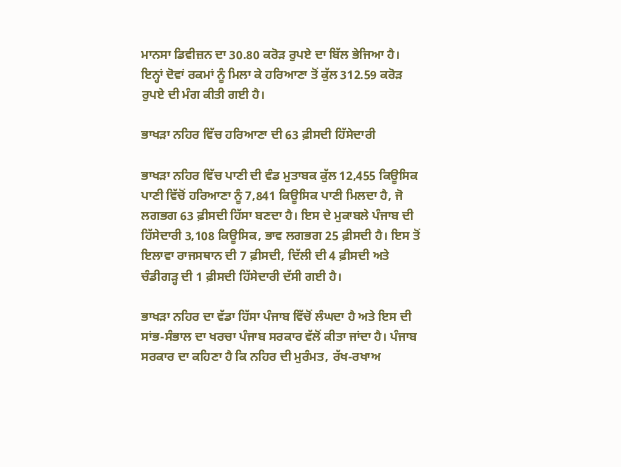ਮਾਨਸਾ ਡਿਵੀਜ਼ਨ ਦਾ 30.80 ਕਰੋੜ ਰੁਪਏ ਦਾ ਬਿੱਲ ਭੇਜਿਆ ਹੈ। ਇਨ੍ਹਾਂ ਦੋਵਾਂ ਰਕਮਾਂ ਨੂੰ ਮਿਲਾ ਕੇ ਹਰਿਆਣਾ ਤੋਂ ਕੁੱਲ 312.59 ਕਰੋੜ ਰੁਪਏ ਦੀ ਮੰਗ ਕੀਤੀ ਗਈ ਹੈ।

ਭਾਖੜਾ ਨਹਿਰ ਵਿੱਚ ਹਰਿਆਣਾ ਦੀ 63 ਫ਼ੀਸਦੀ ਹਿੱਸੇਦਾਰੀ

ਭਾਖੜਾ ਨਹਿਰ ਵਿੱਚ ਪਾਣੀ ਦੀ ਵੰਡ ਮੁਤਾਬਕ ਕੁੱਲ 12,455 ਕਿਊਸਿਕ ਪਾਣੀ ਵਿੱਚੋਂ ਹਰਿਆਣਾ ਨੂੰ 7,841 ਕਿਊਸਿਕ ਪਾਣੀ ਮਿਲਦਾ ਹੈ, ਜੋ ਲਗਭਗ 63 ਫ਼ੀਸਦੀ ਹਿੱਸਾ ਬਣਦਾ ਹੈ। ਇਸ ਦੇ ਮੁਕਾਬਲੇ ਪੰਜਾਬ ਦੀ ਹਿੱਸੇਦਾਰੀ 3,108 ਕਿਊਸਿਕ, ਭਾਵ ਲਗਭਗ 25 ਫ਼ੀਸਦੀ ਹੈ। ਇਸ ਤੋਂ ਇਲਾਵਾ ਰਾਜਸਥਾਨ ਦੀ 7 ਫ਼ੀਸਦੀ, ਦਿੱਲੀ ਦੀ 4 ਫ਼ੀਸਦੀ ਅਤੇ ਚੰਡੀਗੜ੍ਹ ਦੀ 1 ਫ਼ੀਸਦੀ ਹਿੱਸੇਦਾਰੀ ਦੱਸੀ ਗਈ ਹੈ।

ਭਾਖੜਾ ਨਹਿਰ ਦਾ ਵੱਡਾ ਹਿੱਸਾ ਪੰਜਾਬ ਵਿੱਚੋਂ ਲੰਘਦਾ ਹੈ ਅਤੇ ਇਸ ਦੀ ਸਾਂਭ-ਸੰਭਾਲ ਦਾ ਖਰਚਾ ਪੰਜਾਬ ਸਰਕਾਰ ਵੱਲੋਂ ਕੀਤਾ ਜਾਂਦਾ ਹੈ। ਪੰਜਾਬ ਸਰਕਾਰ ਦਾ ਕਹਿਣਾ ਹੈ ਕਿ ਨਹਿਰ ਦੀ ਮੁਰੰਮਤ, ਰੱਖ-ਰਖਾਅ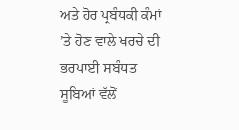ਅਤੇ ਹੋਰ ਪ੍ਰਬੰਧਕੀ ਕੰਮਾਂ ’ਤੇ ਹੋਣ ਵਾਲੇ ਖਰਚੇ ਦੀ ਭਰਪਾਈ ਸਬੰਧਤ ਸੂਬਿਆਂ ਵੱਲੋਂ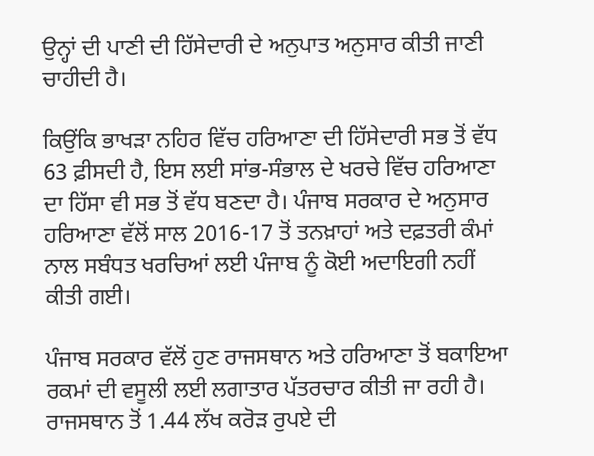ਉਨ੍ਹਾਂ ਦੀ ਪਾਣੀ ਦੀ ਹਿੱਸੇਦਾਰੀ ਦੇ ਅਨੁਪਾਤ ਅਨੁਸਾਰ ਕੀਤੀ ਜਾਣੀ ਚਾਹੀਦੀ ਹੈ।

ਕਿਉਂਕਿ ਭਾਖੜਾ ਨਹਿਰ ਵਿੱਚ ਹਰਿਆਣਾ ਦੀ ਹਿੱਸੇਦਾਰੀ ਸਭ ਤੋਂ ਵੱਧ 63 ਫ਼ੀਸਦੀ ਹੈ, ਇਸ ਲਈ ਸਾਂਭ-ਸੰਭਾਲ ਦੇ ਖਰਚੇ ਵਿੱਚ ਹਰਿਆਣਾ ਦਾ ਹਿੱਸਾ ਵੀ ਸਭ ਤੋਂ ਵੱਧ ਬਣਦਾ ਹੈ। ਪੰਜਾਬ ਸਰਕਾਰ ਦੇ ਅਨੁਸਾਰ ਹਰਿਆਣਾ ਵੱਲੋਂ ਸਾਲ 2016-17 ਤੋਂ ਤਨਖ਼ਾਹਾਂ ਅਤੇ ਦਫ਼ਤਰੀ ਕੰਮਾਂ ਨਾਲ ਸਬੰਧਤ ਖਰਚਿਆਂ ਲਈ ਪੰਜਾਬ ਨੂੰ ਕੋਈ ਅਦਾਇਗੀ ਨਹੀਂ ਕੀਤੀ ਗਈ।

ਪੰਜਾਬ ਸਰਕਾਰ ਵੱਲੋਂ ਹੁਣ ਰਾਜਸਥਾਨ ਅਤੇ ਹਰਿਆਣਾ ਤੋਂ ਬਕਾਇਆ ਰਕਮਾਂ ਦੀ ਵਸੂਲੀ ਲਈ ਲਗਾਤਾਰ ਪੱਤਰਚਾਰ ਕੀਤੀ ਜਾ ਰਹੀ ਹੈ। ਰਾਜਸਥਾਨ ਤੋਂ 1.44 ਲੱਖ ਕਰੋੜ ਰੁਪਏ ਦੀ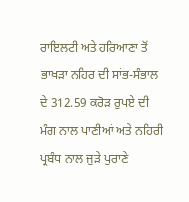ਰਾਇਲਟੀ ਅਤੇ ਹਰਿਆਣਾ ਤੋਂ ਭਾਖੜਾ ਨਹਿਰ ਦੀ ਸਾਂਭ-ਸੰਭਾਲ ਦੇ 312.59 ਕਰੋੜ ਰੁਪਏ ਦੀ ਮੰਗ ਨਾਲ ਪਾਣੀਆਂ ਅਤੇ ਨਹਿਰੀ ਪ੍ਰਬੰਧ ਨਾਲ ਜੁੜੇ ਪੁਰਾਣੇ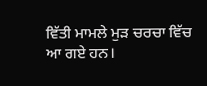ਵਿੱਤੀ ਮਾਮਲੇ ਮੁੜ ਚਰਚਾ ਵਿੱਚ ਆ ਗਏ ਹਨ।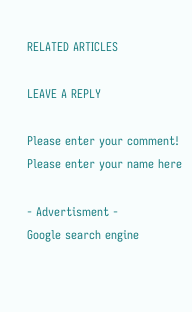RELATED ARTICLES

LEAVE A REPLY

Please enter your comment!
Please enter your name here

- Advertisment -
Google search engine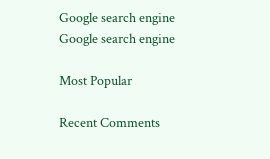Google search engine
Google search engine

Most Popular

Recent Comments